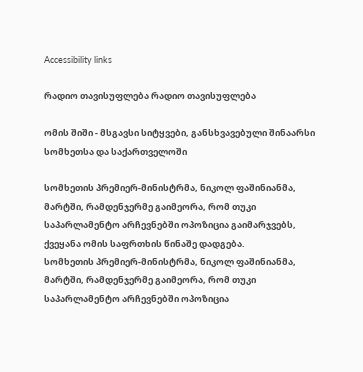Accessibility links

რადიო თავისუფლება რადიო თავისუფლება

ომის შიში - მსგავსი სიტყვები, განსხვავებული შინაარსი სომხეთსა და საქართველოში

სომხეთის პრემიერ-მინისტრმა, ნიკოლ ფაშინიანმა, მარტში, რამდენჯერმე გაიმეორა, რომ თუკი საპარლამენტო არჩევნებში ოპოზიცია გაიმარჯვებს, ქვეყანა ომის საფრთხის წინაშე დადგება.
სომხეთის პრემიერ-მინისტრმა, ნიკოლ ფაშინიანმა, მარტში, რამდენჯერმე გაიმეორა, რომ თუკი საპარლამენტო არჩევნებში ოპოზიცია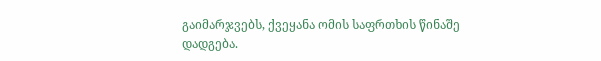გაიმარჯვებს, ქვეყანა ომის საფრთხის წინაშე დადგება.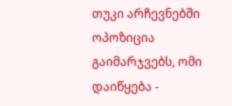თუკი არჩევნებში ოპოზიცია გაიმარჯვებს, ომი დაიწყება -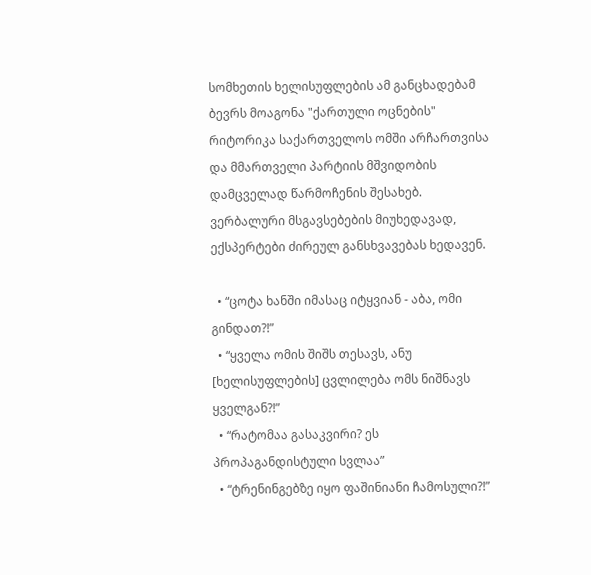სომხეთის ხელისუფლების ამ განცხადებამ ბევრს მოაგონა "ქართული ოცნების" რიტორიკა საქართველოს ომში არჩართვისა და მმართველი პარტიის მშვიდობის დამცველად წარმოჩენის შესახებ. ვერბალური მსგავსებების მიუხედავად, ექსპერტები ძირეულ განსხვავებას ხედავენ.

  • “ცოტა ხანში იმასაც იტყვიან - აბა, ომი გინდათ?!”
  • “ყველა ომის შიშს თესავს, ანუ [ხელისუფლების] ცვლილება ომს ნიშნავს ყველგან?!”
  • “რატომაა გასაკვირი? ეს პროპაგანდისტული სვლაა”
  • “ტრენინგებზე იყო ფაშინიანი ჩამოსული?!”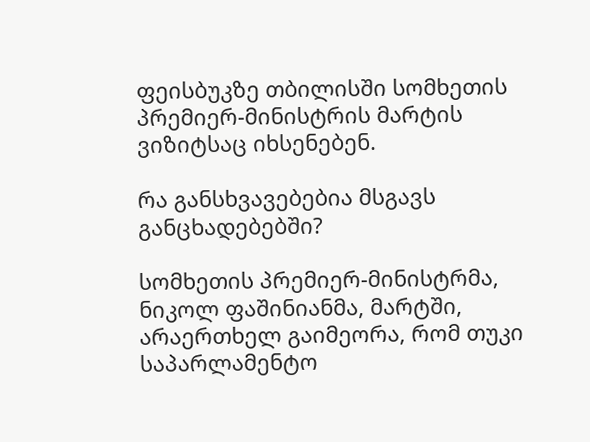ფეისბუკზე თბილისში სომხეთის პრემიერ-მინისტრის მარტის ვიზიტსაც იხსენებენ.

რა განსხვავებებია მსგავს განცხადებებში?

სომხეთის პრემიერ-მინისტრმა, ნიკოლ ფაშინიანმა, მარტში, არაერთხელ გაიმეორა, რომ თუკი საპარლამენტო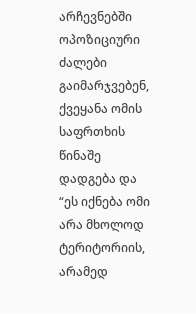არჩევნებში ოპოზიციური ძალები გაიმარჯვებენ, ქვეყანა ომის საფრთხის წინაშე დადგება და “ეს იქნება ომი არა მხოლოდ ტერიტორიის, არამედ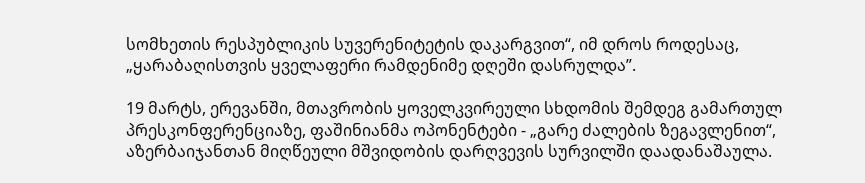სომხეთის რესპუბლიკის სუვერენიტეტის დაკარგვით“, იმ დროს როდესაც, „ყარაბაღისთვის ყველაფერი რამდენიმე დღეში დასრულდა”.

19 მარტს, ერევანში, მთავრობის ყოველკვირეული სხდომის შემდეგ გამართულ პრესკონფერენციაზე, ფაშინიანმა ოპონენტები - „გარე ძალების ზეგავლენით“, აზერბაიჯანთან მიღწეული მშვიდობის დარღვევის სურვილში დაადანაშაულა.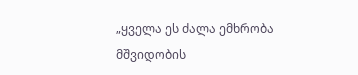„ყველა ეს ძალა ემხრობა მშვიდობის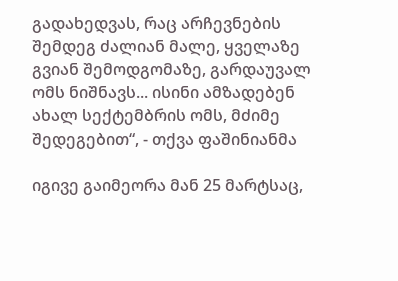გადახედვას, რაც არჩევნების შემდეგ ძალიან მალე, ყველაზე გვიან შემოდგომაზე, გარდაუვალ ომს ნიშნავს... ისინი ამზადებენ ახალ სექტემბრის ომს, მძიმე შედეგებით“, - თქვა ფაშინიანმა

იგივე გაიმეორა მან 25 მარტსაც,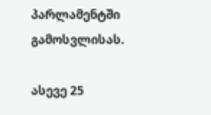პარლამენტში გამოსვლისას.

ასევე 25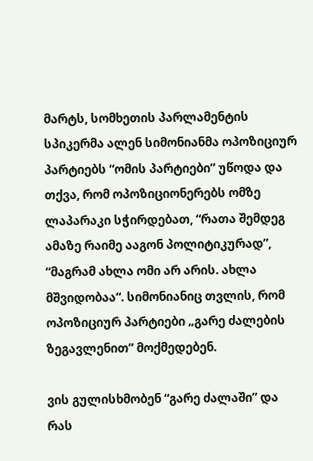მარტს, სომხეთის პარლამენტის სპიკერმა ალენ სიმონიანმა ოპოზიციურ პარტიებს “ომის პარტიები” უწოდა და თქვა, რომ ოპოზიციონერებს ომზე ლაპარაკი სჭირდებათ, “რათა შემდეგ ამაზე რაიმე ააგონ პოლიტიკურად”, “მაგრამ ახლა ომი არ არის. ახლა მშვიდობაა“. სიმონიანიც თვლის, რომ ოპოზიციურ პარტიები „გარე ძალების ზეგავლენით” მოქმედებენ.

ვის გულისხმობენ “გარე ძალაში” და რას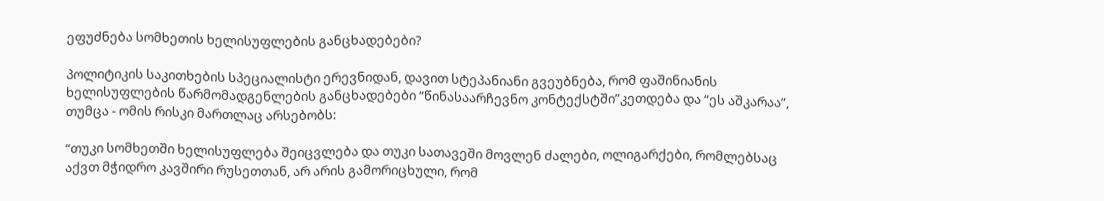ეფუძნება სომხეთის ხელისუფლების განცხადებები?

პოლიტიკის საკითხების სპეციალისტი ერევნიდან, დავით სტეპანიანი გვეუბნება, რომ ფაშინიანის ხელისუფლების წარმომადგენლების განცხადებები “წინასაარჩევნო კონტექსტში”კეთდება და “ეს აშკარაა”, თუმცა - ომის რისკი მართლაც არსებობს:

“თუკი სომხეთში ხელისუფლება შეიცვლება და თუკი სათავეში მოვლენ ძალები, ოლიგარქები, რომლებსაც აქვთ მჭიდრო კავშირი რუსეთთან, არ არის გამორიცხული, რომ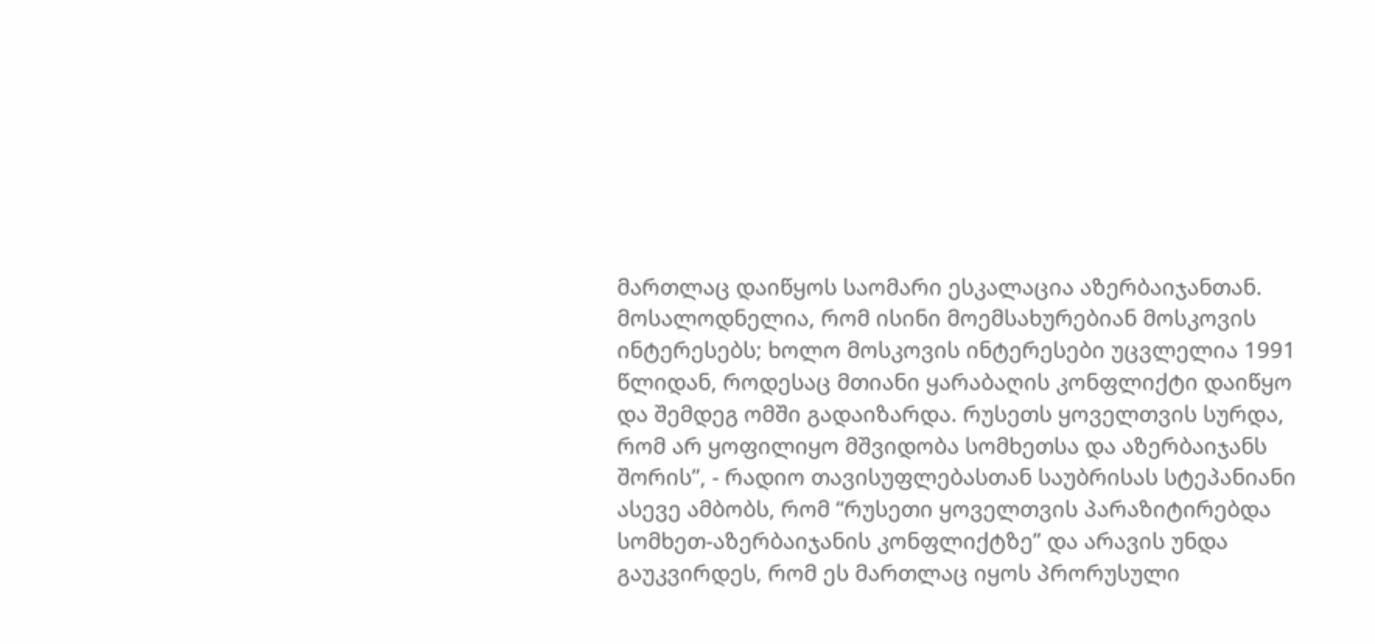მართლაც დაიწყოს საომარი ესკალაცია აზერბაიჯანთან. მოსალოდნელია, რომ ისინი მოემსახურებიან მოსკოვის ინტერესებს; ხოლო მოსკოვის ინტერესები უცვლელია 1991 წლიდან, როდესაც მთიანი ყარაბაღის კონფლიქტი დაიწყო და შემდეგ ომში გადაიზარდა. რუსეთს ყოველთვის სურდა, რომ არ ყოფილიყო მშვიდობა სომხეთსა და აზერბაიჯანს შორის”, - რადიო თავისუფლებასთან საუბრისას სტეპანიანი ასევე ამბობს, რომ “რუსეთი ყოველთვის პარაზიტირებდა სომხეთ-აზერბაიჯანის კონფლიქტზე” და არავის უნდა გაუკვირდეს, რომ ეს მართლაც იყოს პრორუსული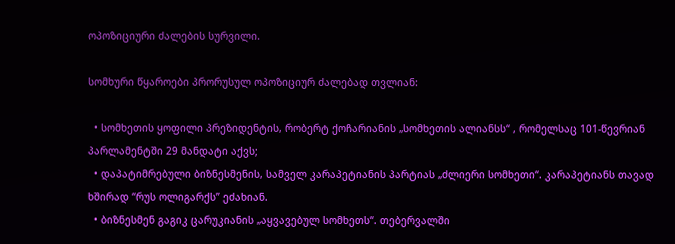ოპოზიციური ძალების სურვილი.

სომხური წყაროები პრორუსულ ოპოზიციურ ძალებად თვლიან:

  • სომხეთის ყოფილი პრეზიდენტის, რობერტ ქოჩარიანის „სომხეთის ალიანსს“ , რომელსაც 101-წევრიან პარლამენტში 29 მანდატი აქვს;
  • დაპატიმრებული ბიზნესმენის, სამველ კარაპეტიანის პარტიას „ძლიერი სომხეთი“. კარაპეტიანს თავად ხშირად “რუს ოლიგარქს” ეძახიან.
  • ბიზნესმენ გაგიკ ცარუკიანის „აყვავებულ სომხეთს“. თებერვალში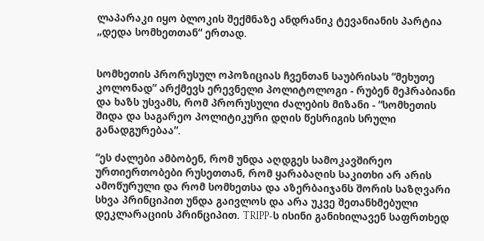ლაპარაკი იყო ბლოკის შექმნაზე ანდრანიკ ტევანიანის პარტია „დედა სომხეთთან“ ერთად.


სომხეთის პრორუსულ ოპოზიციას ჩვენთან საუბრისას “მეხუთე კოლონად” არქმევს ერევნელი პოლიტოლოგი - რუბენ მეჰრაბიანი და ხაზს უსვამს, რომ პრორუსული ძალების მიზანი - “სომხეთის შიდა და საგარეო პოლიტიკური დღის წესრიგის სრული განადგურებაა”.

“ეს ძალები ამბობენ, რომ უნდა აღდგეს სამოკავშირეო ურთიერთობები რუსეთთან, რომ ყარაბაღის საკითხი არ არის ამოწურული და რომ სომხეთსა და აზერბაიჯანს შორის საზღვარი სხვა პრინციპით უნდა გაივლოს და არა უკვე შეთანხმებული დეკლარაციის პრინციპით. TRIPP-ს ისინი განიხილავენ საფრთხედ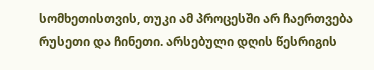სომხეთისთვის, თუკი ამ პროცესში არ ჩაერთვება რუსეთი და ჩინეთი. არსებული დღის წესრიგის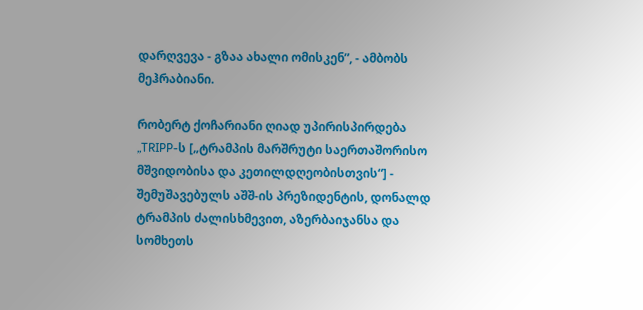დარღვევა - გზაა ახალი ომისკენ”, - ამბობს მეჰრაბიანი.

რობერტ ქოჩარიანი ღიად უპირისპირდება „TRIPP-ს [„ტრამპის მარშრუტი საერთაშორისო მშვიდობისა და კეთილდღეობისთვის“] - შემუშავებულს აშშ-ის პრეზიდენტის, დონალდ ტრამპის ძალისხმევით, აზერბაიჯანსა და სომხეთს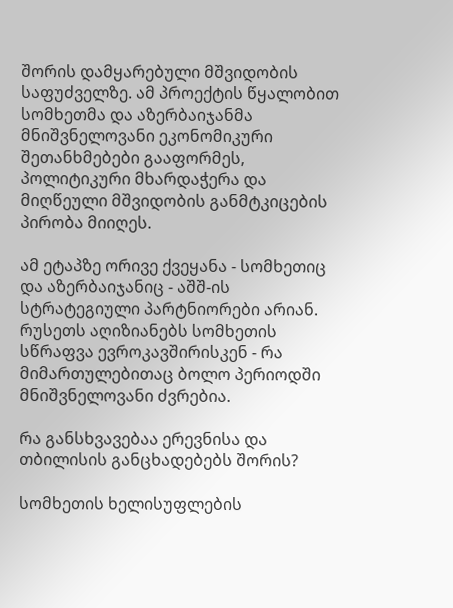შორის დამყარებული მშვიდობის საფუძველზე. ამ პროექტის წყალობით სომხეთმა და აზერბაიჯანმა მნიშვნელოვანი ეკონომიკური შეთანხმებები გააფორმეს, პოლიტიკური მხარდაჭერა და მიღწეული მშვიდობის განმტკიცების პირობა მიიღეს.

ამ ეტაპზე ორივე ქვეყანა - სომხეთიც და აზერბაიჯანიც - აშშ-ის სტრატეგიული პარტნიორები არიან. რუსეთს აღიზიანებს სომხეთის სწრაფვა ევროკავშირისკენ - რა მიმართულებითაც ბოლო პერიოდში მნიშვნელოვანი ძვრებია.

რა განსხვავებაა ერევნისა და თბილისის განცხადებებს შორის?

სომხეთის ხელისუფლების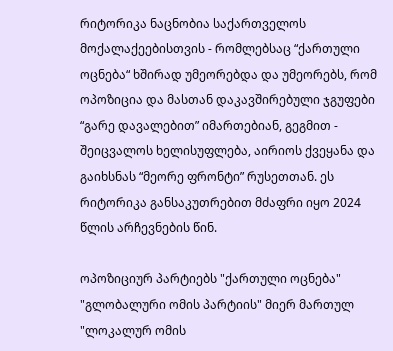რიტორიკა ნაცნობია საქართველოს მოქალაქეებისთვის - რომლებსაც “ქართული ოცნება“ ხშირად უმეორებდა და უმეორებს, რომ ოპოზიცია და მასთან დაკავშირებული ჯგუფები “გარე დავალებით” იმართებიან, გეგმით - შეიცვალოს ხელისუფლება, აირიოს ქვეყანა და გაიხსნას “მეორე ფრონტი” რუსეთთან. ეს რიტორიკა განსაკუთრებით მძაფრი იყო 2024 წლის არჩევნების წინ.

ოპოზიციურ პარტიებს "ქართული ოცნება" "გლობალური ომის პარტიის" მიერ მართულ "ლოკალურ ომის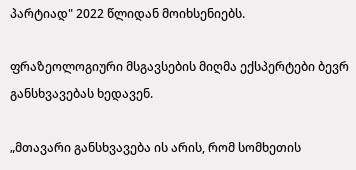პარტიად" 2022 წლიდან მოიხსენიებს.

ფრაზეოლოგიური მსგავსების მიღმა ექსპერტები ბევრ განსხვავებას ხედავენ.

„მთავარი განსხვავება ის არის, რომ სომხეთის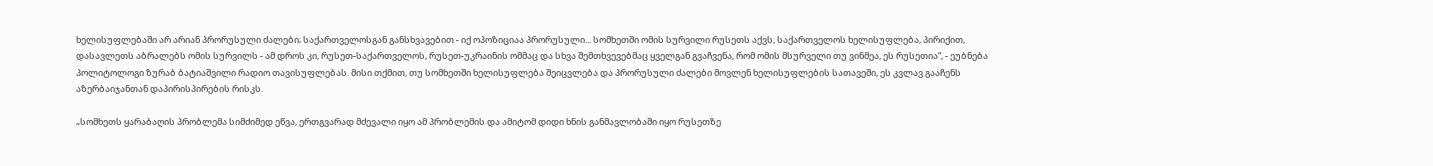ხელისუფლებაში არ არიან პრორუსული ძალები; საქართველოსგან განსხვავებით - იქ ოპოზიციაა პრორუსული... სომხეთში ომის სურვილი რუსეთს აქვს, საქართველოს ხელისუფლება, პირიქით, დასავლეთს აბრალებს ომის სურვილს - ამ დროს კი, რუსეთ-საქართველოს, რუსეთ-უკრაინის ომმაც და სხვა შემთხვევებმაც ყველგან გვაჩვენა, რომ ომის მსურველი თუ ვინმეა, ეს რუსეთია“, - ეუბნება პოლიტოლოგი ზურაბ ბატიაშვილი რადიო თავისუფლებას. მისი თქმით, თუ სომხეთში ხელისუფლება შეიცვლება და პრორუსული ძალები მოვლენ ხელისუფლების სათავეში, ეს კვლავ გააჩენს აზერბაიჯანთან დაპირისპირების რისკს.

„სომხეთს ყარაბაღის პრობლემა სიმძიმედ ეწვა, ერთგვარად მძევალი იყო ამ პრობლემის და ამიტომ დიდი ხნის განმავლობაში იყო რუსეთზე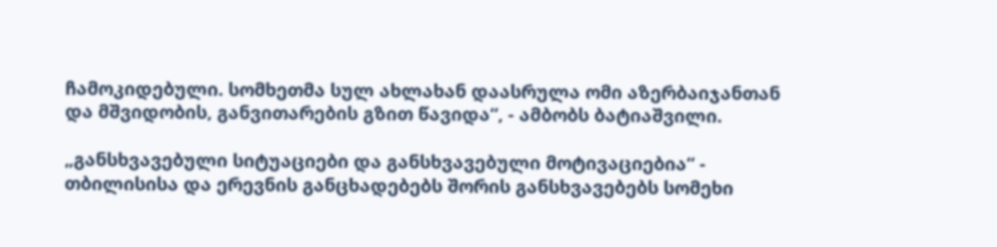ჩამოკიდებული. სომხეთმა სულ ახლახან დაასრულა ომი აზერბაიჯანთან და მშვიდობის, განვითარების გზით წავიდა“, - ამბობს ბატიაშვილი.

„განსხვავებული სიტუაციები და განსხვავებული მოტივაციებია“ - თბილისისა და ერევნის განცხადებებს შორის განსხვავებებს სომეხი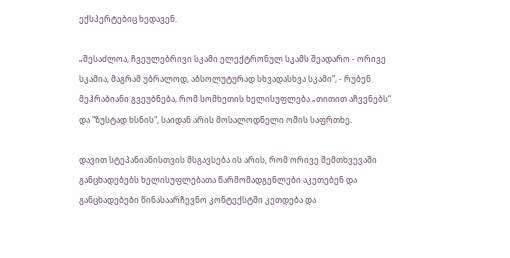ექსპერტებიც ხედავენ.

„შესაძლოა, ჩვეულებრივი სკამი ელექტრონულ სკამს შეადარო - ორივე სკამია, მაგრამ უბრალოდ, აბსოლუტურად სხვადასხვა სკამი“, - რუბენ მეჰრაბიანი გვეუბნება, რომ სომხეთის ხელისუფლება „თითით აჩვენებს“ და "ზუსტად ხსნის", საიდან არის მოსალოდნელი ომის საფრთხე.

დავით სტეპანიანისთვის მსგავსება ის არის, რომ ორივე შემთხვევაში განცხადებებს ხელისუფლებათა წარმომადგენლები აკეთებენ და განცხადებები წინასაარჩევნო კონტექსტში კეთდება და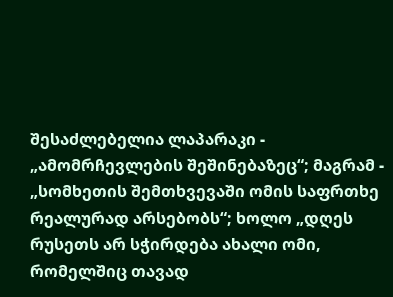შესაძლებელია ლაპარაკი - „ამომრჩევლების შეშინებაზეც“; მაგრამ - „სომხეთის შემთხვევაში ომის საფრთხე რეალურად არსებობს“; ხოლო „დღეს რუსეთს არ სჭირდება ახალი ომი, რომელშიც თავად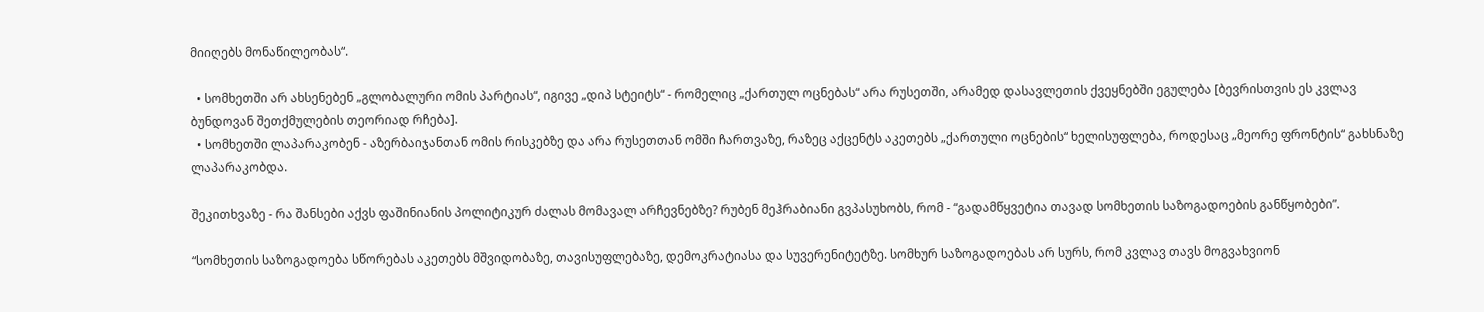მიიღებს მონაწილეობას“.

  • სომხეთში არ ახსენებენ „გლობალური ომის პარტიას“, იგივე „დიპ სტეიტს“ - რომელიც „ქართულ ოცნებას“ არა რუსეთში, არამედ დასავლეთის ქვეყნებში ეგულება [ბევრისთვის ეს კვლავ ბუნდოვან შეთქმულების თეორიად რჩება].
  • სომხეთში ლაპარაკობენ - აზერბაიჯანთან ომის რისკებზე და არა რუსეთთან ომში ჩართვაზე, რაზეც აქცენტს აკეთებს „ქართული ოცნების“ ხელისუფლება, როდესაც „მეორე ფრონტის“ გახსნაზე ლაპარაკობდა.

შეკითხვაზე - რა შანსები აქვს ფაშინიანის პოლიტიკურ ძალას მომავალ არჩევნებზე? რუბენ მეჰრაბიანი გვპასუხობს, რომ - “გადამწყვეტია თავად სომხეთის საზოგადოების განწყობები”.

“სომხეთის საზოგადოება სწორებას აკეთებს მშვიდობაზე, თავისუფლებაზე, დემოკრატიასა და სუვერენიტეტზე. სომხურ საზოგადოებას არ სურს, რომ კვლავ თავს მოგვახვიონ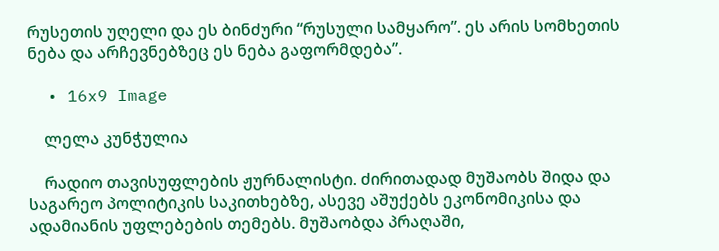რუსეთის უღელი და ეს ბინძური “რუსული სამყარო”. ეს არის სომხეთის ნება და არჩევნებზეც ეს ნება გაფორმდება”.

  • 16x9 Image

    ლელა კუნჭულია

    რადიო თავისუფლების ჟურნალისტი. ძირითადად მუშაობს შიდა და საგარეო პოლიტიკის საკითხებზე, ასევე აშუქებს ეკონომიკისა და ადამიანის უფლებების თემებს. მუშაობდა პრაღაში,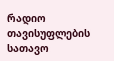რადიო თავისუფლების სათავო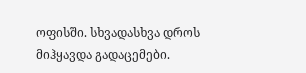ოფისში. სხვადასხვა დროს მიჰყავდა გადაცემები.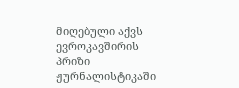მიღებული აქვს ევროკავშირის პრიზი ჟურნალისტიკაში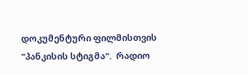დოკუმენტური ფილმისთვის "პანკისის სტიგმა".  რადიო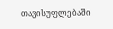თავისუფლებაში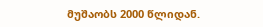მუშაობს 2000 წლიდან.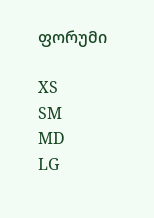ფორუმი

XS
SM
MD
LG